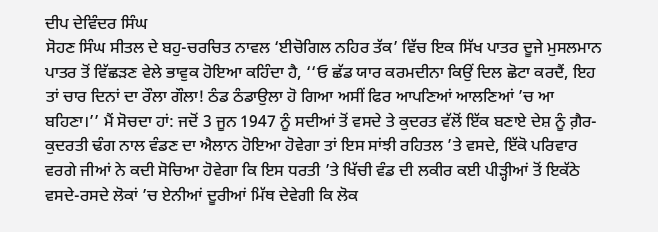ਦੀਪ ਦੇਵਿੰਦਰ ਸਿੰਘ
ਸੋਹਣ ਸਿੰਘ ਸੀਤਲ ਦੇ ਬਹੁ-ਚਰਚਿਤ ਨਾਵਲ ‘ਈਚੋਗਿਲ ਨਹਿਰ ਤੱਕ’ ਵਿੱਚ ਇਕ ਸਿੱਖ ਪਾਤਰ ਦੂਜੇ ਮੁਸਲਮਾਨ ਪਾਤਰ ਤੋਂ ਵਿੱਛੜਣ ਵੇਲੇ ਭਾਵੁਕ ਹੋਇਆ ਕਹਿੰਦਾ ਹੈ, ‘‘ਓ ਛੱਡ ਯਾਰ ਕਰਮਦੀਨਾ ਕਿਉਂ ਦਿਲ ਛੋਟਾ ਕਰਦੈਂ, ਇਹ ਤਾਂ ਚਾਰ ਦਿਨਾਂ ਦਾ ਰੌਲਾ ਗੌਲਾ! ਠੰਡ ਠੰਡਾਉਲਾ ਹੋ ਗਿਆ ਅਸੀਂ ਫਿਰ ਆਪਣਿਆਂ ਆਲਣਿਆਂ ’ਚ ਆ ਬਹਿਣਾ।’’ ਮੈਂ ਸੋਚਦਾ ਹਾਂ: ਜਦੋਂ 3 ਜੂਨ 1947 ਨੂੰ ਸਦੀਆਂ ਤੋਂ ਵਸਦੇ ਤੇ ਕੁਦਰਤ ਵੱਲੋਂ ਇੱਕ ਬਣਾਏ ਦੇਸ਼ ਨੂੰ ਗ਼ੈਰ-ਕੁਦਰਤੀ ਢੰਗ ਨਾਲ ਵੰਡਣ ਦਾ ਐਲਾਨ ਹੋਇਆ ਹੋਵੇਗਾ ਤਾਂ ਇਸ ਸਾਂਝੀ ਰਹਿਤਲ ’ਤੇ ਵਸਦੇ, ਇੱਕੋ ਪਰਿਵਾਰ ਵਰਗੇ ਜੀਆਂ ਨੇ ਕਦੀ ਸੋਚਿਆ ਹੋਵੇਗਾ ਕਿ ਇਸ ਧਰਤੀ ’ਤੇ ਖਿੱਚੀ ਵੰਡ ਦੀ ਲਕੀਰ ਕਈ ਪੀੜ੍ਹੀਆਂ ਤੋਂ ਇਕੱਠੇ ਵਸਦੇ-ਰਸਦੇ ਲੋਕਾਂ ’ਚ ਏਨੀਆਂ ਦੂਰੀਆਂ ਮਿੱਥ ਦੇਵੇਗੀ ਕਿ ਲੋਕ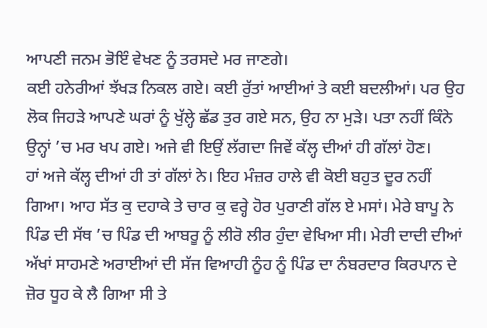ਆਪਣੀ ਜਨਮ ਭੋਇੰ ਵੇਖਣ ਨੂੰ ਤਰਸਦੇ ਮਰ ਜਾਣਗੇ।
ਕਈ ਹਨੇਰੀਆਂ ਝੱਖੜ ਨਿਕਲ ਗਏ। ਕਈ ਰੁੱਤਾਂ ਆਈਆਂ ਤੇ ਕਈ ਬਦਲੀਆਂ। ਪਰ ਉਹ ਲੋਕ ਜਿਹੜੇ ਆਪਣੇ ਘਰਾਂ ਨੂੰ ਖੁੱਲ੍ਹੇ ਛੱਡ ਤੁਰ ਗਏ ਸਨ, ਉਹ ਨਾ ਮੁੜੇ। ਪਤਾ ਨਹੀਂ ਕਿੰਨੇ ਉਨ੍ਹਾਂ ’ਚ ਮਰ ਖਪ ਗਏ। ਅਜੇ ਵੀ ਇਉਂ ਲੱਗਦਾ ਜਿਵੇਂ ਕੱਲ੍ਹ ਦੀਆਂ ਹੀ ਗੱਲਾਂ ਹੋਣ।
ਹਾਂ ਅਜੇ ਕੱਲ੍ਹ ਦੀਆਂ ਹੀ ਤਾਂ ਗੱਲਾਂ ਨੇ। ਇਹ ਮੰਜ਼ਰ ਹਾਲੇ ਵੀ ਕੋਈ ਬਹੁਤ ਦੂਰ ਨਹੀਂ ਗਿਆ। ਆਹ ਸੱਤ ਕੁ ਦਹਾਕੇ ਤੇ ਚਾਰ ਕੁ ਵਰ੍ਹੇ ਹੋਰ ਪੁਰਾਣੀ ਗੱਲ ਏ ਮਸਾਂ। ਮੇਰੇ ਬਾਪੂ ਨੇ ਪਿੰਡ ਦੀ ਸੱਥ ’ਚ ਪਿੰਡ ਦੀ ਆਬਰੂ ਨੂੰ ਲੀਰੋ ਲੀਰ ਹੁੰਦਾ ਵੇਖਿਆ ਸੀ। ਮੇਰੀ ਦਾਦੀ ਦੀਆਂ ਅੱਖਾਂ ਸਾਹਮਣੇ ਅਰਾਈਆਂ ਦੀ ਸੱਜ ਵਿਆਹੀ ਨੂੰਹ ਨੂੰ ਪਿੰਡ ਦਾ ਨੰਬਰਦਾਰ ਕਿਰਪਾਨ ਦੇ ਜ਼ੋਰ ਧੂਹ ਕੇ ਲੈ ਗਿਆ ਸੀ ਤੇ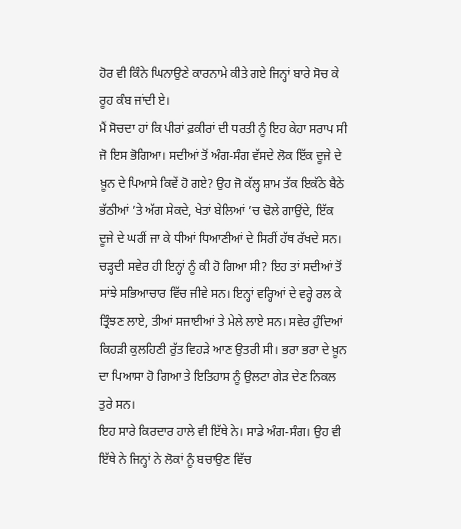ਹੋਰ ਵੀ ਕਿੰਨੇ ਘਿਨਾਉਣੇ ਕਾਰਨਾਮੇ ਕੀਤੇ ਗਏ ਜਿਨ੍ਹਾਂ ਬਾਰੇ ਸੋਚ ਕੇ ਰੂਹ ਕੰਬ ਜਾਂਦੀ ਏ।
ਮੈਂ ਸੋਚਦਾ ਹਾਂ ਕਿ ਪੀਰਾਂ ਫ਼ਕੀਰਾਂ ਦੀ ਧਰਤੀ ਨੂੰ ਇਹ ਕੇਹਾ ਸਰਾਪ ਸੀ ਜੋ ਇਸ ਭੋਗਿਆ। ਸਦੀਆਂ ਤੋਂ ਅੰਗ-ਸੰਗ ਵੱਸਦੇ ਲੋਕ ਇੱਕ ਦੂਜੇ ਦੇ ਖ਼ੂਨ ਦੇ ਪਿਆਸੇ ਕਿਵੇਂ ਹੋ ਗਏ? ਉਹ ਜੋ ਕੱਲ੍ਹ ਸ਼ਾਮ ਤੱਕ ਇਕੱਠੇ ਬੈਠੇ ਭੱਠੀਆਂ ’ਤੇ ਅੱਗ ਸੇਕਦੇ, ਖੇਤਾਂ ਬੇਲਿਆਂ ’ਚ ਢੋਲੇ ਗਾਉਂਦੇ, ਇੱਕ ਦੂਜੇ ਦੇ ਘਰੀਂ ਜਾ ਕੇ ਧੀਆਂ ਧਿਆਣੀਆਂ ਦੇ ਸਿਰੀਂ ਹੱਥ ਰੱਖਦੇ ਸਨ। ਚੜ੍ਹਦੀ ਸਵੇਰ ਹੀ ਇਨ੍ਹਾਂ ਨੂੰ ਕੀ ਹੋ ਗਿਆ ਸੀ? ਇਹ ਤਾਂ ਸਦੀਆਂ ਤੋਂ ਸਾਂਝੇ ਸਭਿਆਚਾਰ ਵਿੱਚ ਜੀਵੇ ਸਨ। ਇਨ੍ਹਾਂ ਵਰ੍ਹਿਆਂ ਦੇ ਵਰ੍ਹੇ ਰਲ ਕੇ ਤ੍ਰਿੰਝਣ ਲਾਏ, ਤੀਆਂ ਸਜਾਈਆਂ ਤੇ ਮੇਲੇ ਲਾਏ ਸਨ। ਸਵੇਰ ਹੁੰਦਿਆਂ ਕਿਹੜੀ ਕੁਲਹਿਣੀ ਰੁੱਤ ਵਿਹੜੇ ਆਣ ਉਤਰੀ ਸੀ। ਭਰਾ ਭਰਾ ਦੇ ਖ਼ੂਨ ਦਾ ਪਿਆਸਾ ਹੋ ਗਿਆ ਤੇ ਇਤਿਹਾਸ ਨੂੰ ਉਲਟਾ ਗੇੜ ਦੇਣ ਨਿਕਲ ਤੁਰੇ ਸਨ।
ਇਹ ਸਾਰੇ ਕਿਰਦਾਰ ਹਾਲੇ ਵੀ ਇੱਥੇ ਨੇ। ਸਾਡੇ ਅੰਗ-ਸੰਗ। ਉਹ ਵੀ ਇੱਥੇ ਨੇ ਜਿਨ੍ਹਾਂ ਨੇ ਲੋਕਾਂ ਨੂੰ ਬਚਾਉਣ ਵਿੱਚ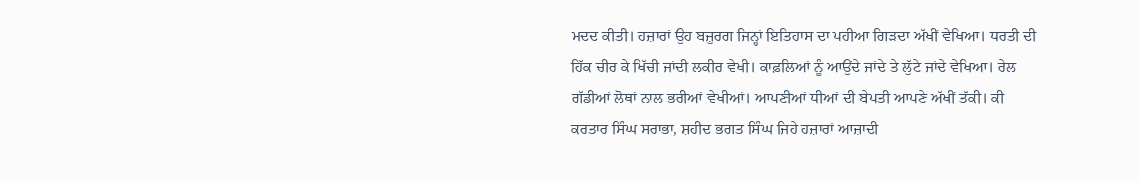ਮਦਦ ਕੀਤੀ। ਹਜ਼ਾਰਾਂ ਉਹ ਬਜ਼ੁਰਗ ਜਿਨ੍ਹਾਂ ਇਤਿਹਾਸ ਦਾ ਪਹੀਆ ਗਿੜਦਾ ਅੱਖੀਂ ਵੇਖਿਆ। ਧਰਤੀ ਦੀ ਹਿੱਕ ਚੀਰ ਕੇ ਖਿੱਚੀ ਜਾਂਦੀ ਲਕੀਰ ਵੇਖੀ। ਕਾਫ਼ਲਿਆਂ ਨੂੰ ਆਉਂਦੇ ਜਾਂਦੇ ਤੇ ਲੁੱਟੇ ਜਾਂਦੇ ਵੇਖਿਆ। ਰੇਲ ਗੱਡੀਆਂ ਲੋਥਾਂ ਨਾਲ ਭਰੀਆਂ ਵੇਖੀਆਂ। ਆਪਣੀਆਂ ਧੀਆਂ ਦੀ ਬੇਪਤੀ ਆਪਣੇ ਅੱਖੀਂ ਤੱਕੀ। ਕੀ ਕਰਤਾਰ ਸਿੰਘ ਸਰਾਭਾ, ਸ਼ਹੀਦ ਭਗਤ ਸਿੰਘ ਜਿਹੇ ਹਜ਼ਾਰਾਂ ਆਜ਼ਾਦੀ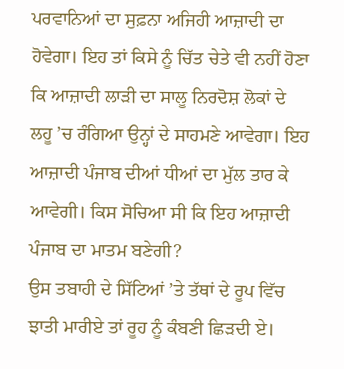ਪਰਵਾਨਿਆਂ ਦਾ ਸੁਫ਼ਨਾ ਅਜਿਹੀ ਆਜ਼ਾਦੀ ਦਾ ਹੋਵੇਗਾ। ਇਹ ਤਾਂ ਕਿਸੇ ਨੂੰ ਚਿੱਤ ਚੇਤੇ ਵੀ ਨਹੀਂ ਹੋਣਾ ਕਿ ਆਜ਼ਾਦੀ ਲਾੜੀ ਦਾ ਸਾਲੂ ਨਿਰਦੋਸ਼ ਲੋਕਾਂ ਦੇ ਲਹੂ ’ਚ ਰੰਗਿਆ ਉਨ੍ਹਾਂ ਦੇ ਸਾਹਮਣੇ ਆਵੇਗਾ। ਇਹ ਆਜ਼ਾਦੀ ਪੰਜਾਬ ਦੀਆਂ ਧੀਆਂ ਦਾ ਮੁੱਲ ਤਾਰ ਕੇ ਆਵੇਗੀ। ਕਿਸ ਸੋਚਿਆ ਸੀ ਕਿ ਇਹ ਆਜ਼ਾਦੀ ਪੰਜਾਬ ਦਾ ਮਾਤਮ ਬਣੇਗੀ?
ਉਸ ਤਬਾਹੀ ਦੇ ਸਿੱਟਿਆਂ ’ਤੇ ਤੱਥਾਂ ਦੇ ਰੂਪ ਵਿੱਚ ਝਾਤੀ ਮਾਰੀਏ ਤਾਂ ਰੂਹ ਨੂੰ ਕੰਬਣੀ ਛਿੜਦੀ ਏ।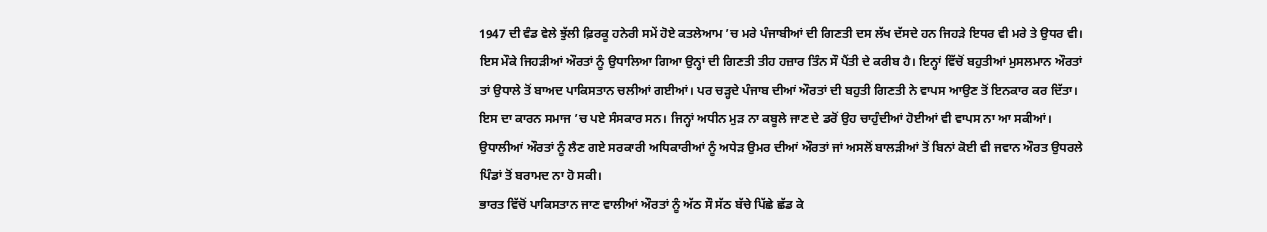1947 ਦੀ ਵੰਡ ਵੇਲੇ ਝੁੱਲੀ ਫ਼ਿਰਕੂ ਹਨੇਰੀ ਸਮੇਂ ਹੋਏ ਕਤਲੇਆਮ ’ਚ ਮਰੇ ਪੰਜਾਬੀਆਂ ਦੀ ਗਿਣਤੀ ਦਸ ਲੱਖ ਦੱਸਦੇ ਹਨ ਜਿਹੜੇ ਇਧਰ ਵੀ ਮਰੇ ਤੇ ਉਧਰ ਵੀ। ਇਸ ਮੌਕੇ ਜਿਹੜੀਆਂ ਔਰਤਾਂ ਨੂੰ ਉਧਾਲਿਆ ਗਿਆ ਉਨ੍ਹਾਂ ਦੀ ਗਿਣਤੀ ਤੀਹ ਹਜ਼ਾਰ ਤਿੰਨ ਸੌ ਪੈਂਤੀ ਦੇ ਕਰੀਬ ਹੈ। ਇਨ੍ਹਾਂ ਵਿੱਚੋਂ ਬਹੁਤੀਆਂ ਮੁਸਲਮਾਨ ਔਰਤਾਂ ਤਾਂ ਉਧਾਲੇ ਤੋਂ ਬਾਅਦ ਪਾਕਿਸਤਾਨ ਚਲੀਆਂ ਗਈਆਂ। ਪਰ ਚੜ੍ਹਦੇ ਪੰਜਾਬ ਦੀਆਂ ਔਰਤਾਂ ਦੀ ਬਹੁਤੀ ਗਿਣਤੀ ਨੇ ਵਾਪਸ ਆਉਣ ਤੋਂ ਇਨਕਾਰ ਕਰ ਦਿੱਤਾ। ਇਸ ਦਾ ਕਾਰਨ ਸਮਾਜ ’ਚ ਪਏ ਸੰਸਕਾਰ ਸਨ। ਜਿਨ੍ਹਾਂ ਅਧੀਨ ਮੁੜ ਨਾ ਕਬੂਲੇ ਜਾਣ ਦੇ ਡਰੋਂ ਉਹ ਚਾਹੁੰਦੀਆਂ ਹੋਈਆਂ ਵੀ ਵਾਪਸ ਨਾ ਆ ਸਕੀਆਂ। ਉਧਾਲੀਆਂ ਔਰਤਾਂ ਨੂੰ ਲੈਣ ਗਏ ਸਰਕਾਰੀ ਅਧਿਕਾਰੀਆਂ ਨੂੰ ਅਧੇੜ ਉਮਰ ਦੀਆਂ ਔਰਤਾਂ ਜਾਂ ਅਸਲੋਂ ਬਾਲੜੀਆਂ ਤੋਂ ਬਿਨਾਂ ਕੋਈ ਵੀ ਜਵਾਨ ਔਰਤ ਉਧਰਲੇ ਪਿੰਡਾਂ ਤੋਂ ਬਰਾਮਦ ਨਾ ਹੋ ਸਕੀ।
ਭਾਰਤ ਵਿੱਚੋਂ ਪਾਕਿਸਤਾਨ ਜਾਣ ਵਾਲੀਆਂ ਔਰਤਾਂ ਨੂੰ ਅੱਠ ਸੌ ਸੱਠ ਬੱਚੇ ਪਿੱਛੇ ਛੱਡ ਕੇ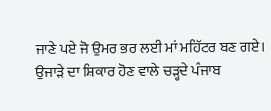ਜਾਣੇ ਪਏ ਜੋ ਉਮਰ ਭਰ ਲਈ ਮਾਂ ਮਹਿੱਟਰ ਬਣ ਗਏ। ਉਜਾੜੇ ਦਾ ਸ਼ਿਕਾਰ ਹੋਣ ਵਾਲੇ ਚੜ੍ਹਦੇ ਪੰਜਾਬ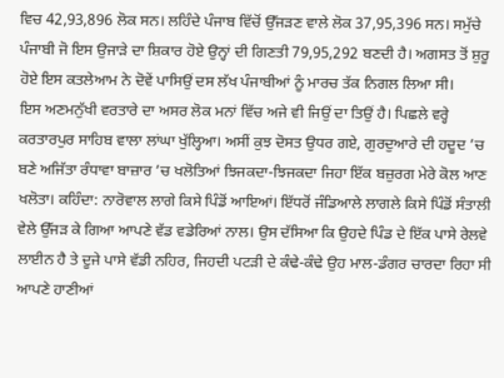ਵਿਚ 42,93,896 ਲੋਕ ਸਨ। ਲਹਿੰਦੇ ਪੰਜਾਬ ਵਿੱਚੋਂ ਉੱਜੜਣ ਵਾਲੇ ਲੋਕ 37,95,396 ਸਨ। ਸਮੁੱਚੇ ਪੰਜਾਬੀ ਜੋ ਇਸ ਉਜਾੜੇ ਦਾ ਸ਼ਿਕਾਰ ਹੋਏ ਉਨ੍ਹਾਂ ਦੀ ਗਿਣਤੀ 79,95,292 ਬਣਦੀ ਹੈ। ਅਗਸਤ ਤੋਂ ਸ਼ੁਰੂ ਹੋਏ ਇਸ ਕਤਲੇਆਮ ਨੇ ਦੋਵੇਂ ਪਾਸਿਉਂ ਦਸ ਲੱਖ ਪੰਜਾਬੀਆਂ ਨੂੰ ਮਾਰਚ ਤੱਕ ਨਿਗਲ ਲਿਆ ਸੀ।
ਇਸ ਅਣਮਨੁੱਖੀ ਵਰਤਾਰੇ ਦਾ ਅਸਰ ਲੋਕ ਮਨਾਂ ਵਿੱਚ ਅਜੇ ਵੀ ਜਿਉਂ ਦਾ ਤਿਉਂ ਹੈ। ਪਿਛਲੇ ਵਰ੍ਹੇ ਕਰਤਾਰਪੁਰ ਸਾਹਿਬ ਵਾਲਾ ਲਾਂਘਾ ਖੁੱਲ੍ਹਿਆ। ਅਸੀਂ ਕੁਝ ਦੋਸਤ ਉਧਰ ਗਏ, ਗੁਰਦੁਆਰੇ ਦੀ ਹਦੂਦ ’ਚ ਬਣੇ ਅਜਿੱਤਾ ਰੰਧਾਵਾ ਬਾਜ਼ਾਰ ’ਚ ਖਲੋਤਿਆਂ ਝਿਜਕਦਾ-ਝਿਜਕਦਾ ਜਿਹਾ ਇੱਕ ਬਜ਼ੁਰਗ ਮੇਰੇ ਕੋਲ ਆਣ ਖਲੋਤਾ। ਕਹਿੰਦਾ: ਨਾਰੋਵਾਲ ਲਾਗੇ ਕਿਸੇ ਪਿੰਡੋਂ ਆਇਆਂ। ਇੱਧਰੋਂ ਜੰਡਿਆਲੇ ਲਾਗਲੇ ਕਿਸੇ ਪਿੰਡੋਂ ਸੰਤਾਲੀ ਵੇਲੇ ਉੱਜੜ ਕੇ ਗਿਆ ਆਪਣੇ ਵੱਡ ਵਡੇਰਿਆਂ ਨਾਲ। ਉਸ ਦੱਸਿਆ ਕਿ ਉਹਦੇ ਪਿੰਡ ਦੇ ਇੱਕ ਪਾਸੇ ਰੇਲਵੇ ਲਾਈਨ ਹੈ ਤੇ ਦੂਜੇ ਪਾਸੇ ਵੱਡੀ ਨਹਿਰ, ਜਿਹਦੀ ਪਟੜੀ ਦੇ ਕੰਢੇ-ਕੰਢੇ ਉਹ ਮਾਲ-ਡੰਗਰ ਚਾਰਦਾ ਰਿਹਾ ਸੀ ਆਪਣੇ ਹਾਣੀਆਂ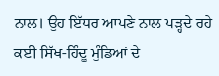ਨਾਲ। ਉਹ ਇੱਧਰ ਆਪਣੇ ਨਾਲ ਪੜ੍ਹਦੇ ਰਹੇ ਕਈ ਸਿੱਖ-ਹਿੰਦੂ ਮੁੰਡਿਆਂ ਦੇ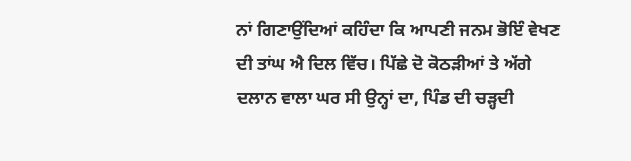ਨਾਂ ਗਿਣਾਉਂਦਿਆਂ ਕਹਿੰਦਾ ਕਿ ਆਪਣੀ ਜਨਮ ਭੋਇੰ ਵੇਖਣ ਦੀ ਤਾਂਘ ਐ ਦਿਲ ਵਿੱਚ। ਪਿੱਛੇ ਦੋ ਕੋਠੜੀਆਂ ਤੇ ਅੱਗੇ ਦਲਾਨ ਵਾਲਾ ਘਰ ਸੀ ਉਨ੍ਹਾਂ ਦਾ, ਪਿੰਡ ਦੀ ਚੜ੍ਹਦੀ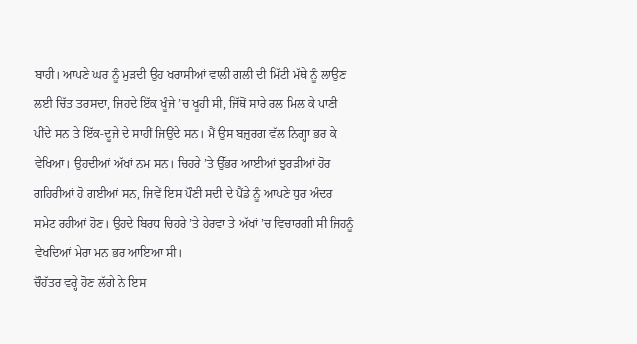ਬਾਹੀ। ਆਪਣੇ ਘਰ ਨੂੰ ਮੁੜਦੀ ਉਹ ਖਰਾਸੀਆਂ ਵਾਲੀ ਗਲੀ ਦੀ ਮਿੱਟੀ ਮੱਥੇ ਨੂੰ ਲਾਉਣ ਲਈ ਚਿੱਤ ਤਰਸਦਾ, ਜਿਹਦੇ ਇੱਕ ਖੂੰਜੇ ’ਚ ਖੂਹੀ ਸੀ, ਜਿੱਥੋਂ ਸਾਰੇ ਰਲ ਮਿਲ ਕੇ ਪਾਣੀ ਪੀਂਦੇ ਸਨ ਤੇ ਇੱਕ-ਦੂਜੇ ਦੇ ਸਾਹੀਂ ਜਿਉਂਦੇ ਸਨ। ਮੈਂ ਉਸ ਬਜ਼ੁਰਗ ਵੱਲ ਨਿਗ੍ਹਾ ਭਰ ਕੇ ਵੇਖਿਆ। ਉਹਦੀਆਂ ਅੱਖਾਂ ਨਮ ਸਨ। ਚਿਹਰੇ ’ਤੇ ਉੱਭਰ ਆਈਆਂ ਝੁਰੜੀਆਂ ਹੋਰ ਗਹਿਰੀਆਂ ਹੋ ਗਈਆਂ ਸਨ, ਜਿਵੇਂ ਇਸ ਪੌਣੀ ਸਦੀ ਦੇ ਪੈਂਡੇ ਨੂੰ ਆਪਣੇ ਧੁਰ ਅੰਦਰ ਸਮੇਟ ਰਹੀਆਂ ਹੋਣ। ਉਹਦੇ ਬਿਰਧ ਚਿਹਰੇ ’ਤੇ ਹੇਰਵਾ ਤੇ ਅੱਖਾਂ ’ਚ ਵਿਚਾਰਗੀ ਸੀ ਜਿਹਨੂੰ ਵੇਖਦਿਆਂ ਮੇਰਾ ਮਨ ਭਰ ਆਇਆ ਸੀ।
ਚੌਹੱਤਰ ਵਰ੍ਹੇ ਹੋਣ ਲੱਗੇ ਨੇ ਇਸ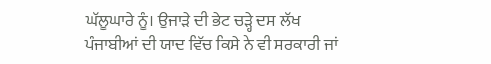ਘੱਲੂਘਾਰੇ ਨੂੰ। ਉਜਾੜੇ ਦੀ ਭੇਟ ਚੜ੍ਹੇ ਦਸ ਲੱਖ ਪੰਜਾਬੀਆਂ ਦੀ ਯਾਦ ਵਿੱਚ ਕਿਸੇ ਨੇ ਵੀ ਸਰਕਾਰੀ ਜਾਂ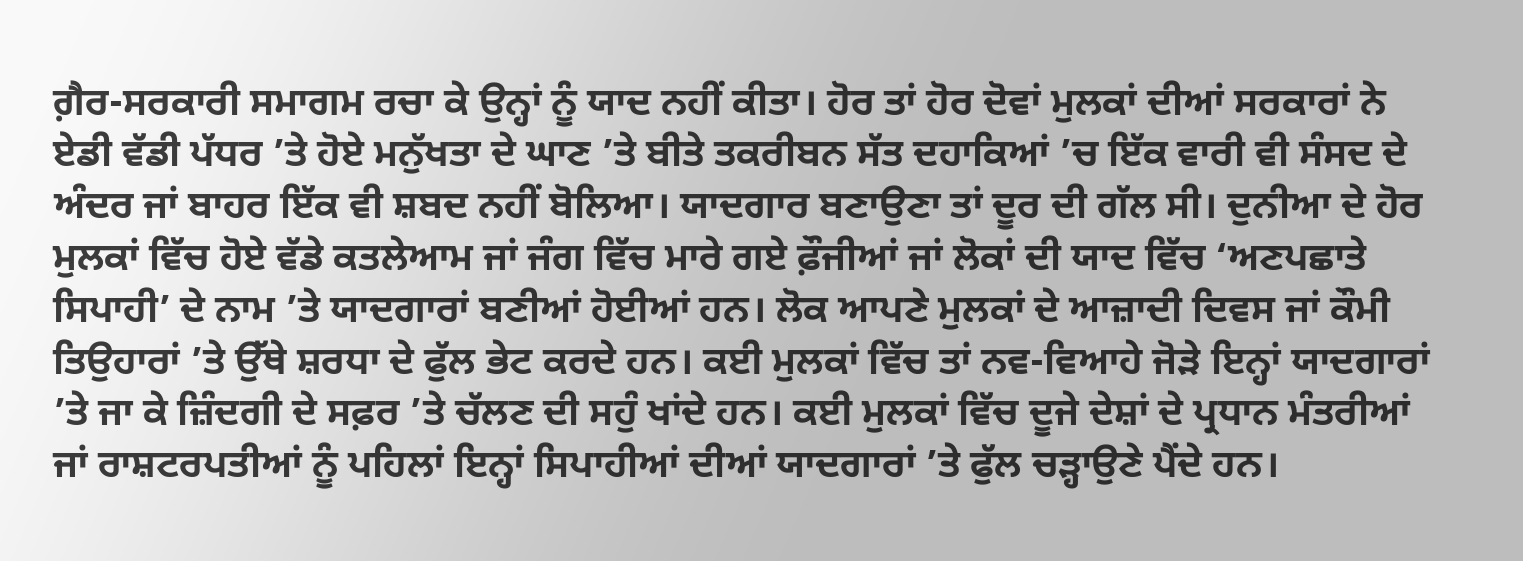ਗ਼ੈਰ-ਸਰਕਾਰੀ ਸਮਾਗਮ ਰਚਾ ਕੇ ਉਨ੍ਹਾਂ ਨੂੰ ਯਾਦ ਨਹੀਂ ਕੀਤਾ। ਹੋਰ ਤਾਂ ਹੋਰ ਦੋਵਾਂ ਮੁਲਕਾਂ ਦੀਆਂ ਸਰਕਾਰਾਂ ਨੇ ਏਡੀ ਵੱਡੀ ਪੱਧਰ ’ਤੇ ਹੋਏ ਮਨੁੱਖਤਾ ਦੇ ਘਾਣ ’ਤੇ ਬੀਤੇ ਤਕਰੀਬਨ ਸੱਤ ਦਹਾਕਿਆਂ ’ਚ ਇੱਕ ਵਾਰੀ ਵੀ ਸੰਸਦ ਦੇ ਅੰਦਰ ਜਾਂ ਬਾਹਰ ਇੱਕ ਵੀ ਸ਼ਬਦ ਨਹੀਂ ਬੋਲਿਆ। ਯਾਦਗਾਰ ਬਣਾਉਣਾ ਤਾਂ ਦੂਰ ਦੀ ਗੱਲ ਸੀ। ਦੁਨੀਆ ਦੇ ਹੋਰ ਮੁਲਕਾਂ ਵਿੱਚ ਹੋਏ ਵੱਡੇ ਕਤਲੇਆਮ ਜਾਂ ਜੰਗ ਵਿੱਚ ਮਾਰੇ ਗਏ ਫ਼ੌਜੀਆਂ ਜਾਂ ਲੋਕਾਂ ਦੀ ਯਾਦ ਵਿੱਚ ‘ਅਣਪਛਾਤੇ ਸਿਪਾਹੀ’ ਦੇ ਨਾਮ ’ਤੇ ਯਾਦਗਾਰਾਂ ਬਣੀਆਂ ਹੋਈਆਂ ਹਨ। ਲੋਕ ਆਪਣੇ ਮੁਲਕਾਂ ਦੇ ਆਜ਼ਾਦੀ ਦਿਵਸ ਜਾਂ ਕੌਮੀ ਤਿਉਹਾਰਾਂ ’ਤੇ ਉੱਥੇ ਸ਼ਰਧਾ ਦੇ ਫੁੱਲ ਭੇਟ ਕਰਦੇ ਹਨ। ਕਈ ਮੁਲਕਾਂ ਵਿੱਚ ਤਾਂ ਨਵ-ਵਿਆਹੇ ਜੋੜੇ ਇਨ੍ਹਾਂ ਯਾਦਗਾਰਾਂ ’ਤੇ ਜਾ ਕੇ ਜ਼ਿੰਦਗੀ ਦੇ ਸਫ਼ਰ ’ਤੇ ਚੱਲਣ ਦੀ ਸਹੁੰ ਖਾਂਦੇ ਹਨ। ਕਈ ਮੁਲਕਾਂ ਵਿੱਚ ਦੂਜੇ ਦੇਸ਼ਾਂ ਦੇ ਪ੍ਰਧਾਨ ਮੰਤਰੀਆਂ ਜਾਂ ਰਾਸ਼ਟਰਪਤੀਆਂ ਨੂੰ ਪਹਿਲਾਂ ਇਨ੍ਹਾਂ ਸਿਪਾਹੀਆਂ ਦੀਆਂ ਯਾਦਗਾਰਾਂ ’ਤੇ ਫੁੱਲ ਚੜ੍ਹਾਉਣੇ ਪੈਂਦੇ ਹਨ।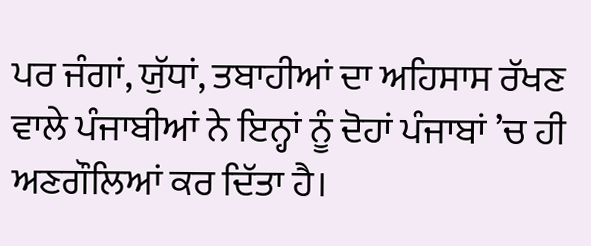ਪਰ ਜੰਗਾਂ, ਯੁੱਧਾਂ, ਤਬਾਹੀਆਂ ਦਾ ਅਹਿਸਾਸ ਰੱਖਣ ਵਾਲੇ ਪੰਜਾਬੀਆਂ ਨੇ ਇਨ੍ਹਾਂ ਨੂੰ ਦੋਹਾਂ ਪੰਜਾਬਾਂ ’ਚ ਹੀ ਅਣਗੌਲਿਆਂ ਕਰ ਦਿੱਤਾ ਹੈ।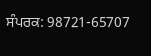ਸੰਪਰਕ: 98721-65707